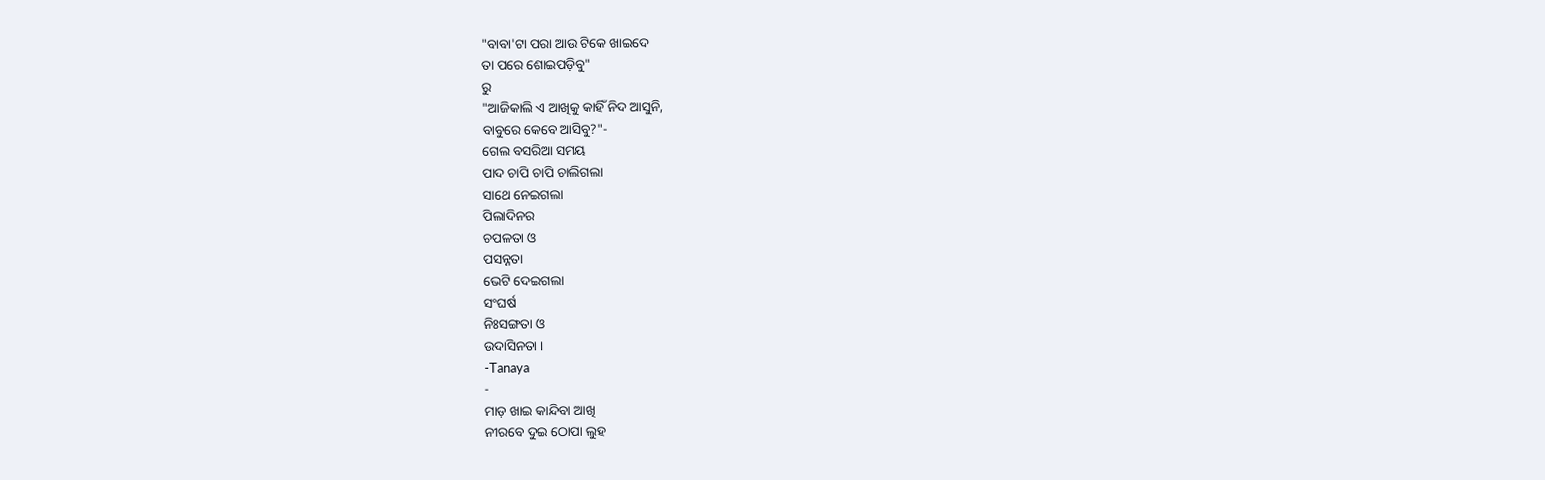"ବାବା'ଟା ପରା ଆଉ ଟିକେ ଖାଇଦେ
ତା ପରେ ଶୋଇପଡ଼ିବୁ"
ରୁ
"ଆଜିକାଲି ଏ ଆଖିକୁ କାହିଁ ନିଦ ଆସୁନି,
ବାବୁରେ କେବେ ଆସିବୁ?"-
ଗେଲ ବସରିଆ ସମୟ
ପାଦ ଚାପି ଚାପି ଚାଲିଗଲା
ସାଥେ ନେଇଗଲା
ପିଲାଦିନର
ଚପଳତା ଓ
ପସନ୍ନତା
ଭେଟି ଦେଇଗଲା
ସଂଘର୍ଷ
ନିଃସଙ୍ଗତା ଓ
ଉଦାସିନତା ।
-Tanaya
-
ମାଡ଼ ଖାଇ କାନ୍ଦିବା ଆଖି
ନୀରବେ ଦୁଇ ଠୋପା ଲୁହ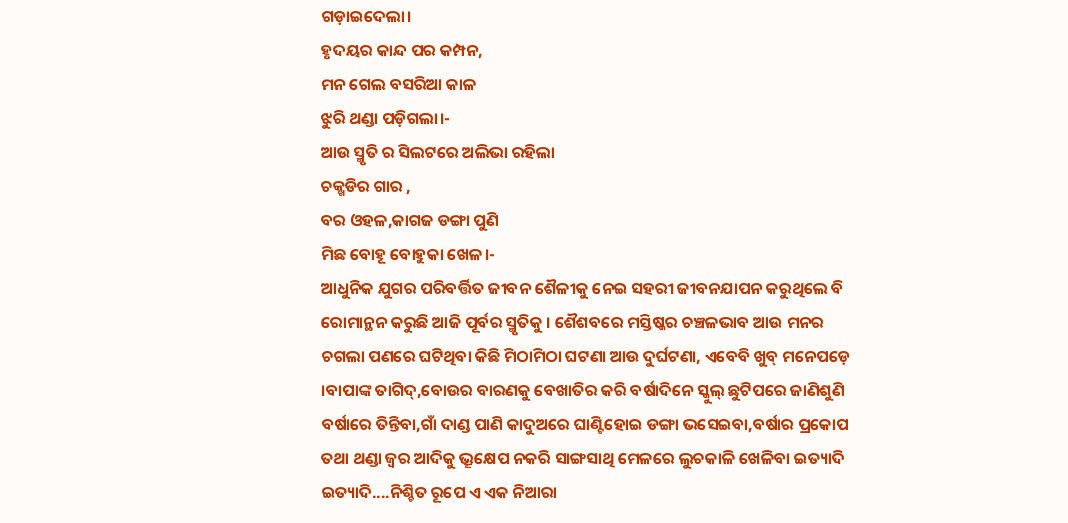ଗଡ଼ାଇଦେଲା।
ହୃଦୟର କାନ୍ଦ ପର କମ୍ପନ,
ମନ ଗେଲ ବସରିଆ କାଳ
ଝୁରି ଥଣ୍ଡା ପଡ଼ିଗଲା।-
ଆଉ ସ୍ମୃତି ର ସିଲଟରେ ଅଲିଭା ରହିଲା
ଚକ୍ଖଡିର ଗାର ,
ବର ଓହଳ,କାଗଜ ଡଙ୍ଗା ପୁଣି
ମିଛ ବୋହୂ ବୋହୁକା ଖେଳ।-
ଆଧୁନିକ ଯୁଗର ପରିବର୍ତ୍ତିତ ଜୀବନ ଶୈଳୀକୁ ନେଇ ସହରୀ ଜୀବନଯାପନ କରୁଥିଲେ ବି ରୋମାନ୍ଥନ କରୁଛି ଆଜି ପୂର୍ବର ସ୍ମୃତିକୁ । ଶୈଶବରେ ମସ୍ତିଷ୍କର ଚଞ୍ଚଳଭାବ ଆଉ ମନର ଚଗଲା ପଣରେ ଘଟିଥିବା କିଛି ମିଠାମିଠା ଘଟଣା ଆଉ ଦୁର୍ଘଟଣା, ଏବେବି ଖୁବ୍ ମନେପଡ଼େ ।ବାପାଙ୍କ ତାଗିଦ୍,ବୋଉର ବାରଣକୁ ବେଖାତିର କରି ବର୍ଷାଦିନେ ସ୍କୁଲ୍ ଛୁଟିପରେ ଜାଣିଶୁଣି ବର୍ଷାରେ ତିନ୍ତିବା,ଗାଁ ଦାଣ୍ଡ ପାଣି କାଦୁଅରେ ଘାଣ୍ଟିହୋଇ ଡଙ୍ଗା ଭସେଇବା,ବର୍ଷାର ପ୍ରକୋପ ତଥା ଥଣ୍ଡା ଜ୍ୱର ଆଦିକୁ ଭ୍ରୂକ୍ଷେପ ନକରି ସାଙ୍ଗସାଥି ମେଳରେ ଲୁଚକାଳି ଖେଳିବା ଇତ୍ୟାଦି ଇତ୍ୟାଦି....ନିଶ୍ଚିତ ରୂପେ ଏ ଏକ ନିଆରା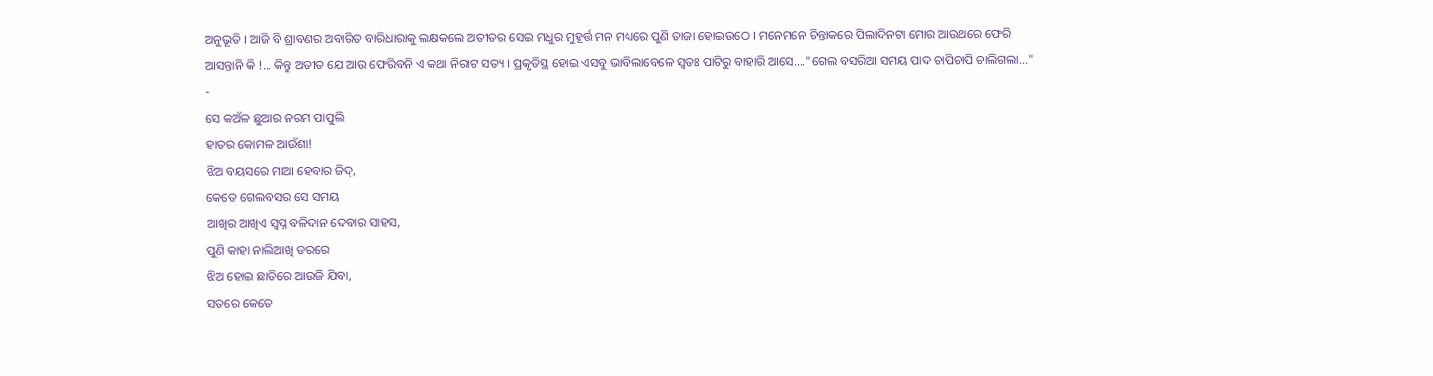ଅନୁଭୂତି । ଆଜି ବି ଶ୍ରାବଣର ଅବାରିତ ବାରିଧାରାକୁ ଲକ୍ଷକଲେ ଅତୀତର ସେଇ ମଧୁର ମୁହୂର୍ତ୍ତ ମନ ମଧ୍ୟରେ ପୁଣି ତାଜା ହୋଇଉଠେ । ମନେମନେ ଚିନ୍ତାକରେ ପିଲାଦିନଟା ମୋର ଆଉଥରେ ଫେରି ଆସନ୍ତାନି କି !... କିନ୍ତୁ ଅତୀତ ଯେ ଆଉ ଫେରିବନି ଏ କଥା ନିରାଟ ସତ୍ୟ । ପ୍ରକୃତିସ୍ଥ ହୋଇ ଏସବୁ ଭାବିଲାବେଳେ ସ୍ୱତଃ ପାଟିରୁ ବାହାରି ଆସେ...."ଗେଲ ବସରିଆ ସମୟ ପାଦ ଚାପିଚାପି ଚାଲିଗଲା..."
-
ସେ କଅଁଳ ଛୁଆର ନରମ ପାପୁଲି
ହାତର କୋମଳ ଆଉଁଶା!
ଝିଅ ବୟସରେ ମାଆ ହେବାର ଜିଦ୍,
କେତେ ଗେଲବସର ସେ ସମୟ
ଆଖିର ଆଖିଏ ସ୍ବପ୍ନ ବଳିଦାନ ଦେବାର ସାହସ,
ପୁଣି କାହା ନାଲିଆଖି ଡରରେ
ଝିଅ ହୋଇ ଛାତିରେ ଆଉଜି ଯିବା,
ସତରେ କେତେ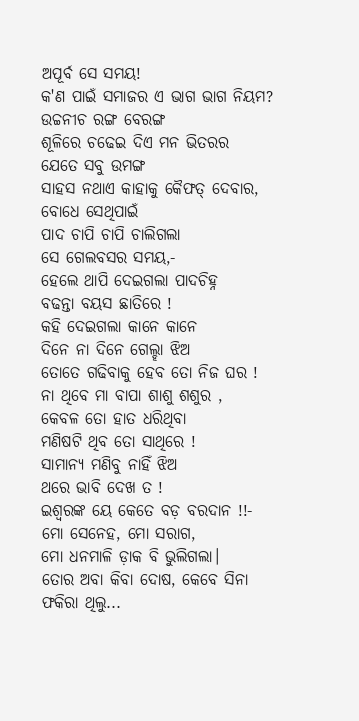ଅପୂର୍ବ ସେ ସମୟ!
କ'ଣ ପାଇଁ ସମାଜର ଏ ଭାଗ ଭାଗ ନିୟମ?
ଉଚ୍ଚନୀଚ ରଙ୍ଗ ବେରଙ୍ଗ
ଶୂଳିରେ ଚଢେଇ ଦିଏ ମନ ଭିତରର
ଯେତେ ସବୁ ଉମଙ୍ଗ
ସାହସ ନଥାଏ କାହାକୁ କୈଫତ୍ ଦେବାର,
ବୋଧେ ସେଥିପାଇଁ
ପାଦ ଚାପି ଚାପି ଚାଲିଗଲା
ସେ ଗେଲବସର ସମୟ,-
ହେଲେ ଥାପି ଦେଇଗଲା ପାଦଚିହ୍ନ
ବଢନ୍ତା ବୟସ ଛାତିରେ !
କହି ଦେଇଗଲା କାନେ କାନେ
ଦିନେ ନା ଦିନେ ଗେଲ୍ହା ଝିଅ
ତୋତେ ଗଢିବାକୁ ହେବ ତୋ ନିଜ ଘର !
ନା ଥିବେ ମା ବାପା ଶାଶୁ ଶଶୁର ,
କେବଳ ତୋ ହାତ ଧରିଥିବା
ମଣିଷଟି ଥିବ ତୋ ସାଥିରେ !
ସାମାନ୍ୟ ମଣିବୁ ନାହିଁ ଝିଅ
ଥରେ ଭାବି ଦେଖ ତ !
ଇଶ୍ୱରଙ୍କ ୟେ କେତେ ବଡ଼ ବରଦାନ !!-
ମୋ ସେନେହ, ମୋ ସରାଗ,
ମୋ ଧନମାଳି ଡ଼ାକ ବି ଭୁଲିଗଲା।
ତୋର ଅବା କିବା ଦୋଷ, କେବେ ସିନା ଫକିରା ଥିଲୁ...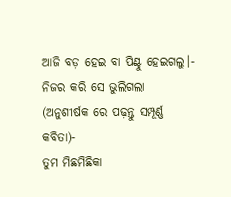ଆଜି ବଡ଼ ହେଇ ବା ପିଣ୍ଟୁ ହେଇଗଲୁ।-
ନିଜର କରି ସେ ଭୁଲିଗଲା
(ଅନୁଶୀର୍ଷକ ରେ ପଢ଼ନ୍ତୁ ସମ୍ପୂର୍ଣ୍ଣ କବିତା)-
ତୁମ ମିଛମିଛିକା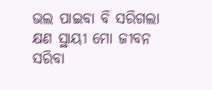ଭଲ ପାଇବା ବି ସରିଗଲା
କ୍ଷଣ ସ୍ଥାୟୀ ମୋ ଜୀବନ
ସରିବା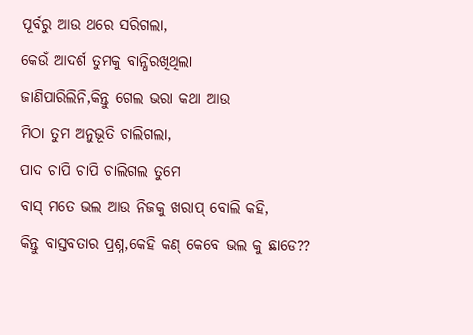ପୂର୍ବରୁ ଆଉ ଥରେ ସରିଗଲା,
କେଉଁ ଆଦର୍ଶ ତୁମକୁ ବାନ୍ଧିରଖିଥିଲା
ଜାଣିପାରିଲିନି,କିନ୍ତୁ ଗେଲ ଭରା କଥା ଆଉ
ମିଠା ତୁମ ଅନୁଭୂତି ଚାଲିଗଲା,
ପାଦ ଚାପି ଚାପି ଚାଲିଗଲ ତୁମେ
ବାସ୍ ମତେ ଭଲ ଆଉ ନିଜକୁ ଖରାପ୍ ବୋଲି କହି,
କିନ୍ତୁ ବାସ୍ତବତାର ପ୍ରଶ୍ନ,କେହି କଣ୍ କେବେ ଭଲ କୁ ଛାଡେ??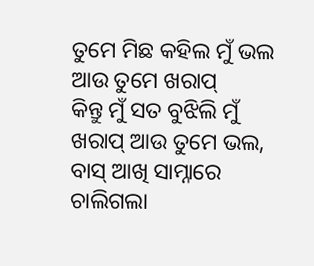ତୁମେ ମିଛ କହିଲ ମୁଁ ଭଲ ଆଉ ତୁମେ ଖରାପ୍
କିନ୍ତୁ ମୁଁ ସତ ବୁଝିଲି ମୁଁ ଖରାପ୍ ଆଉ ତୁମେ ଭଲ,
ବାସ୍ ଆଖି ସାମ୍ନାରେ ଚାଲିଗଲା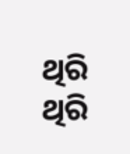ଥିରି ଥିରି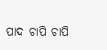ପାଦ ଚାପି ଚାପି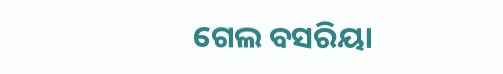ଗେଲ ବସରିୟା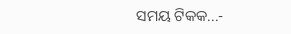ସମୟ ଟିକକ...-